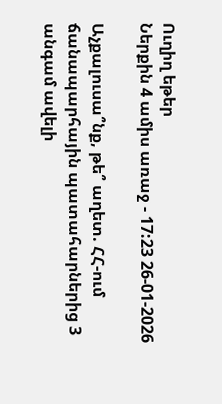Ուղիղ եթեր
Ներքին 4 ամիս առաջ - 17:23 26-01-2026

Աչքալուսա՞նք, թե՞ աղետ. ՀՀ-ում ճանապարհային պատահարներից 3 անգամ ավելի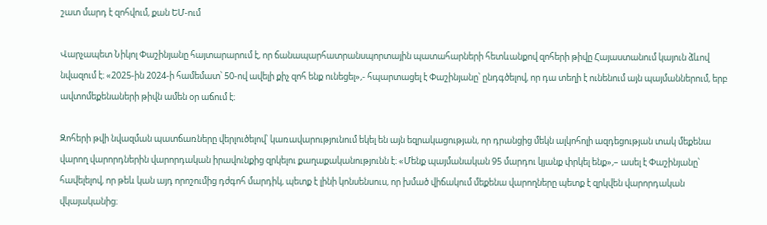շատ մարդ է զոհվում, քան ԵՄ-ում

Վարչապետ Նիկոլ Փաշինյանը հայտարարում է, որ ճանապարհատրանսպորտային պատահարների հետևանքով զոհերի թիվը Հայաստանում կայուն ձևով նվազում է։ «2025-ին 2024-ի համեմատ՝ 50-ով ավելի քիչ զոհ ենք ունեցել»,- հպարտացել է Փաշինյանը՝ ընդգծելով, որ դա տեղի է ունենում այն պայմաններում, երբ ավտոմեքենաների թիվն ամեն օր աճում է։

Զոհերի թվի նվազման պատճառները վերլուծելով՝ կառավարությունում եկել են այն եզրակացության, որ դրանցից մեկն ալկոհոլի ազդեցության տակ մեքենա վարող վարորդներին վարորդական իրավունքից զրկելու քաղաքականությունն է։ «Մենք պայմանական 95 մարդու կյանք փրկել ենք»,– ասել է Փաշինյանը՝ հավելելով, որ թեև կան այդ որոշումից դժգոհ մարդիկ, պետք է լինի կոնսենսուս, որ խմած վիճակում մեքենա վարողները պետք է զրկվեն վարորդական վկայականից։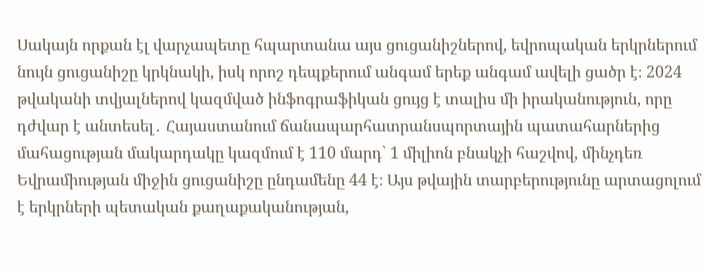Սակայն որքան էլ վարչապետը հպարտանա այս ցուցանիշներով, եվրոպական երկրներում նույն ցուցանիշը կրկնակի, իսկ որոշ դեպքերում անգամ երեք անգամ ավելի ցածր է։ 2024 թվականի տվյալներով կազմված ինֆոգրաֆիկան ցույց է տալիս մի իրականություն, որը դժվար է անտեսել․ Հայաստանում ճանապարհատրանսպորտային պատահարներից մահացության մակարդակը կազմում է 110 մարդ՝ 1 միլիոն բնակչի հաշվով, մինչդեռ Եվրամիության միջին ցուցանիշը ընդամենը 44 է։ Այս թվային տարբերությունը արտացոլում է երկրների պետական քաղաքականության,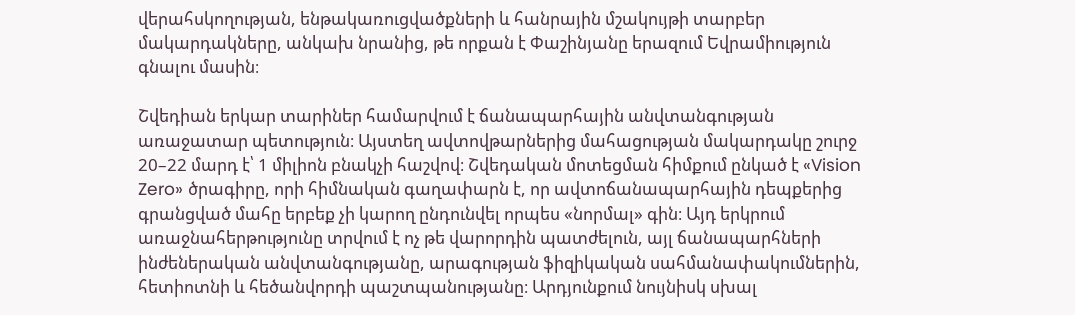վերահսկողության, ենթակառուցվածքների և հանրային մշակույթի տարբեր մակարդակները, անկախ նրանից, թե որքան է Փաշինյանը երազում Եվրամիություն գնալու մասին։

Շվեդիան երկար տարիներ համարվում է ճանապարհային անվտանգության առաջատար պետություն։ Այստեղ ավտովթարներից մահացության մակարդակը շուրջ 20–22 մարդ է՝ 1 միլիոն բնակչի հաշվով։ Շվեդական մոտեցման հիմքում ընկած է «Vision Zero» ծրագիրը, որի հիմնական գաղափարն է, որ ավտոճանապարհային դեպքերից գրանցված մահը երբեք չի կարող ընդունվել որպես «նորմալ» գին։ Այդ երկրում առաջնահերթությունը տրվում է ոչ թե վարորդին պատժելուն, այլ ճանապարհների ինժեներական անվտանգությանը, արագության ֆիզիկական սահմանափակումներին, հետիոտնի և հեծանվորդի պաշտպանությանը։ Արդյունքում նույնիսկ սխալ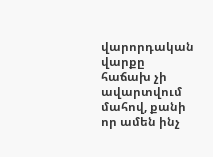վարորդական վարքը հաճախ չի ավարտվում մահով, քանի որ ամեն ինչ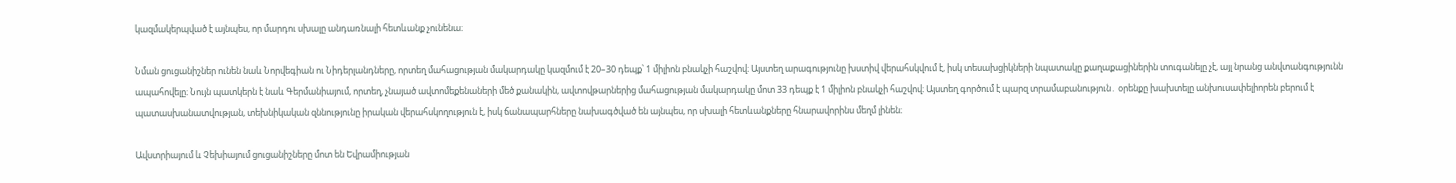կազմակերպված է այնպես, որ մարդու սխալը անդառնալի հետևանք չունենա։

Նման ցուցանիշներ ունեն նաև Նորվեգիան ու Նիդերլանդները, որտեղ մահացության մակարդակը կազմում է 20–30 դեպք՝ 1 միլիոն բնակչի հաշվով։ Այստեղ արագությունը խստիվ վերահսկվում է, իսկ տեսախցիկների նպատակը քաղաքացիներին տուգանելը չէ, այլ նրանց անվտանգությունն ապահովելը։ Նույն պատկերն է նաև Գերմանիայում, որտեղ, չնայած ավտոմեքենաների մեծ քանակին, ավտովթարներից մահացության մակարդակը մոտ 33 դեպք է 1 միլիոն բնակչի հաշվով։ Այստեղ գործում է պարզ տրամաբանություն․ օրենքը խախտելը անխուսափելիորեն բերում է պատասխանատվության, տեխնիկական զննությունը իրական վերահսկողություն է, իսկ ճանապարհները նախագծված են այնպես, որ սխալի հետևանքները հնարավորինս մեղմ լինեն։

Ավստրիայում և Չեխիայում ցուցանիշները մոտ են Եվրամիության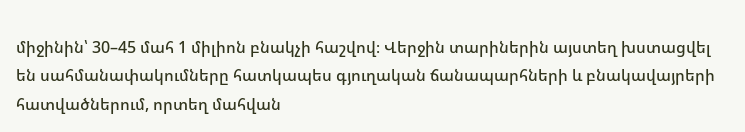միջինին՝ 30–45 մահ 1 միլիոն բնակչի հաշվով։ Վերջին տարիներին այստեղ խստացվել են սահմանափակումները հատկապես գյուղական ճանապարհների և բնակավայրերի հատվածներում, որտեղ մահվան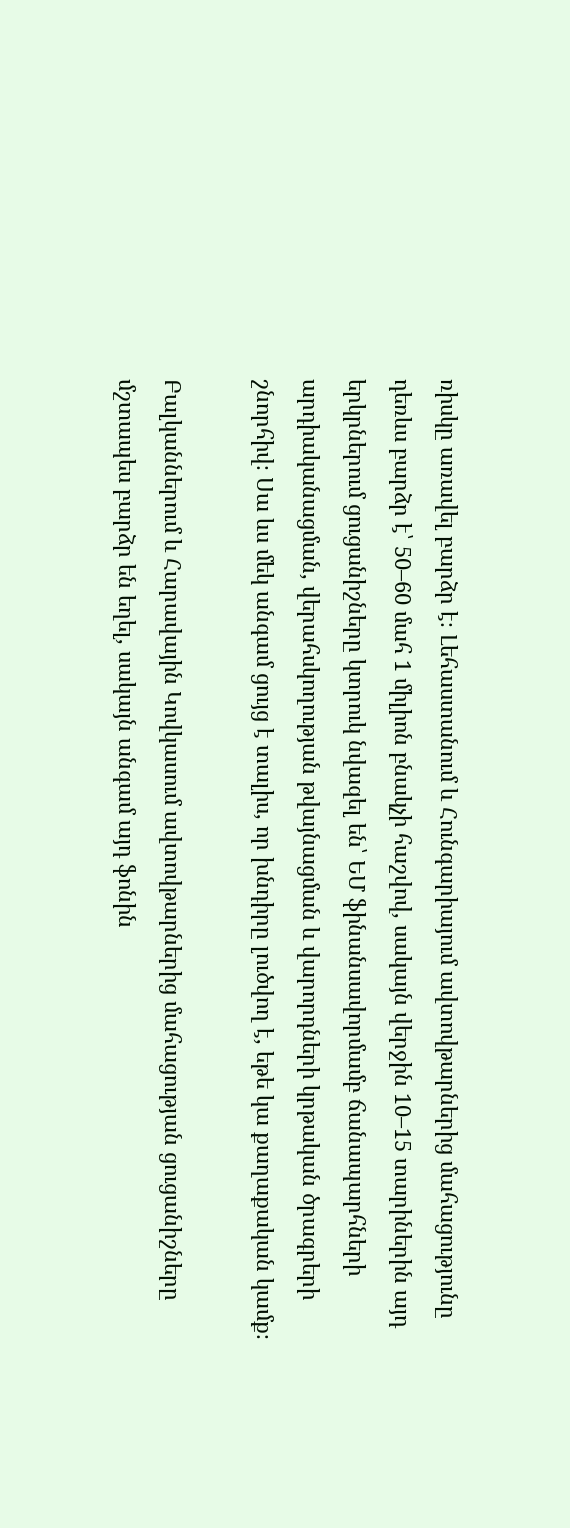ռիսկը առավել բարձր է։ Լեհաստանում և Հունգարիայում ավտովթարներից մահացությունը դեռևս բարձր է՝ 50–60 մահ 1 միլիոն բնակչի հաշվով, սակայն վերջին 10–15 տարիներին այդ երկրներում ցուցանիշները կտրուկ նվազել են՝ ԵՄ ֆինանսավորմամբ ճանապարհների արդիականացման, վերահսկողության թվայնացման և վարորդների կրթական ծրագրերի շնորհիվ։ Սա ևս մեկ անգամ ցույց է տալիս, որ խնդիրը լուծվող է, եթե կա քաղաքական կամք։

Բալկաններում և Հարավային Կովկասում ավտովթարներից մահացության ցուցանիշները մշտապես բարձր են եղել, սակայն անգամ այդ ֆոնին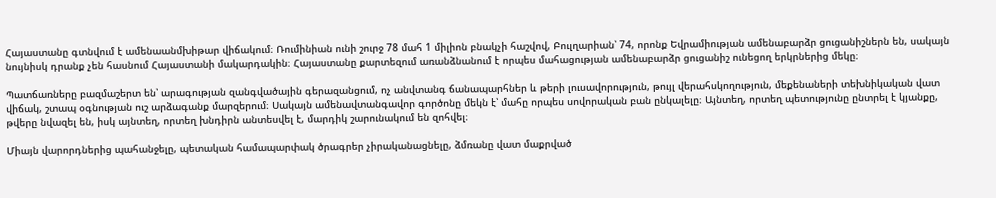Հայաստանը գտնվում է ամենաանմխիթար վիճակում։ Ռումինիան ունի շուրջ 78 մահ 1 միլիոն բնակչի հաշվով, Բուլղարիան՝ 74, որոնք Եվրամիության ամենաբարձր ցուցանիշներն են, սակայն նույնիսկ դրանք չեն հասնում Հայաստանի մակարդակին։ Հայաստանը քարտեզում առանձնանում է որպես մահացության ամենաբարձր ցուցանիշ ունեցող երկրներից մեկը։

Պատճառները բազմաշերտ են՝ արագության զանգվածային գերազանցում, ոչ անվտանգ ճանապարհներ և թերի լուսավորություն, թույլ վերահսկողություն, մեքենաների տեխնիկական վատ վիճակ, շտապ օգնության ուշ արձագանք մարզերում։ Սակայն ամենավտանգավոր գործոնը մեկն է՝ մահը որպես սովորական բան ընկալելը։ Այնտեղ, որտեղ պետությունը ընտրել է կյանքը, թվերը նվազել են, իսկ այնտեղ, որտեղ խնդիրն անտեսվել է, մարդիկ շարունակում են զոհվել։

Միայն վարորդներից պահանջելը, պետական համապարփակ ծրագրեր չիրականացնելը, ձմռանը վատ մաքրված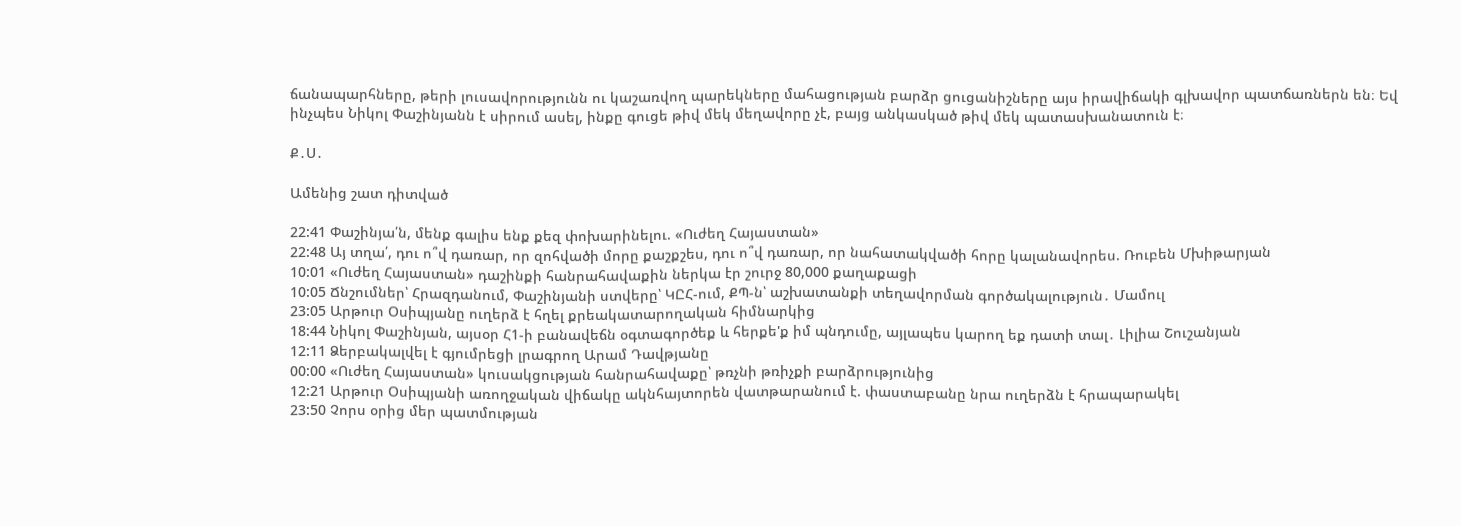ճանապարհները, թերի լուսավորությունն ու կաշառվող պարեկները մահացության բարձր ցուցանիշները այս իրավիճակի գլխավոր պատճառներն են։ Եվ ինչպես Նիկոլ Փաշինյանն է սիրում ասել, ինքը գուցե թիվ մեկ մեղավորը չէ, բայց անկասկած թիվ մեկ պատասխանատուն է։

Ք․Ս․

Ամենից շատ դիտված

22:41 Փաշինյա՛ն, մենք գալիս ենք քեզ փոխարինելու. «Ուժեղ Հայաստան»
22:48 Այ տղա՛, դու ո՞վ դառար, որ զոհվածի մորը քաշքշես, դու ո՞վ դառար, որ նահատակվածի հորը կալանավորես. Ռուբեն Մխիթարյան
10:01 «Ուժեղ Հայաստան» դաշինքի հանրահավաքին ներկա էր շուրջ 80,000 քաղաքացի
10:05 Ճնշումներ՝ Հրազդանում, Փաշինյանի ստվերը՝ ԿԸՀ-ում, ՔՊ-ն՝ աշխատանքի տեղավորման գործակալություն․ Մամուլ
23:05 Արթուր Օսիպյանը ուղերձ է հղել քրեակատարողական հիմնարկից
18:44 Նիկոլ Փաշինյան, այսօր Հ1-ի բանավեճն օգտագործեք և հերքե'ք իմ պնդումը, այլապես կարող եք դատի տալ․ Լիլիա Շուշանյան
12:11 Ձերբակալվել է գյումրեցի լրագրող Արամ Դավթյանը
00:00 «Ուժեղ Հայաստան» կուսակցության հանրահավաքը՝ թռչնի թռիչքի բարձրությունից
12:21 Արթուր Օսիպյանի առողջական վիճակը ակնհայտորեն վատթարանում է. փաստաբանը նրա ուղերձն է հրապարակել
23:50 Չորս օրից մեր պատմության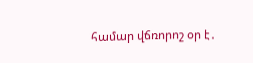համար վճռորոշ օր է․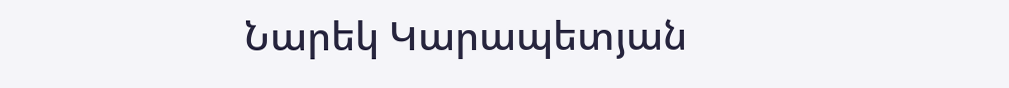Նարեկ Կարապետյան